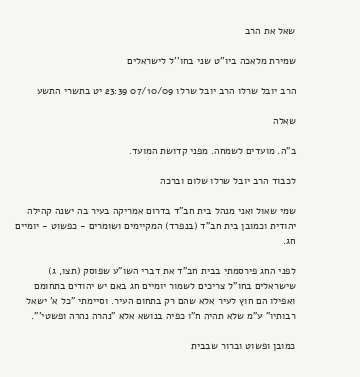שאל את הרב

שמירת מלאכה ביו''ט שני בחו''ל לישראלים

הרב יובל שרלו הרב יובל שרלו 07/10/09 23:39 יט בתשרי התשע

שאלה

ב"ה. מועדים לשמחה. מפני קדושת המועד.

לכבוד הרב יובל שרלו שלום וברכה

שמי שאול ואני מנהל בית חב"ד בדרום אמריקה בעיר בה ישנה קהילה יהודית וכמובן בית חב"ד (בנפרד) המקיימים ושומרים - כפשוט - יומיים חג.

לפני החג פירסמתי בבית חב"ד את דברי השו"ע שפוסק (תצו, ג) שישראלים בחו"ל צריכים לשמור יומיים חג באם יש יהודים בתחומם ואפילו הם חוץ לעיר אלא שהם רק בתחום העיר. וסיימתי "כל א' ישאל רבותיו" ע"מ שלא תהיה ח"ו כפיה בנושא אלא "נהרה נהרה ופשטי'".

כמובן ופשוט וברור שבבית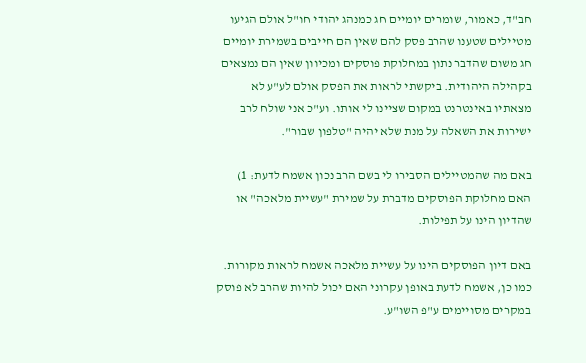חב"ד, כאמור, שומרים יומיים חג כמנהג יהודי חו"ל אולם הגיעו מטיילים שטענו שהרב פסק להם שאין הם חייבים בשמירת יומיים חג משום שהדבר נתון במחלוקת פוסקים ומכיוון שאין הם נמצאים בקהילה היהודית. ביקשתי לראות את הפסק אולם לע"ע לא מצאתיו באינטרנט במקום שציינו לי אותו. וע"כ אני שולח לרב ישירות את השאלה על מנת שלא יהיה "טלפון שבור".

באם מה שהמטיילים הסבירו לי בשם הרב נכון אשמח לדעת: 1) האם מחלוקת הפוסקים מדברת על שמירת "עשיית מלאכה" או שהדיון הינו על תפילות.

באם דיון הפוסקים הינו על עשיית מלאכה אשמח לראות מקורות. כמו כן, אשמח לדעת באופן עקרוני האם יכול להיות שהרב לא פוסק במקרים מסויימים ע"פ השו"ע.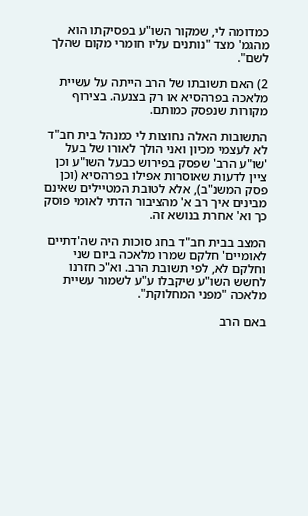כמדומה לי, שמקור השו"ע בפסיקתו הוא מהגמ' מצד "נותנים עליו חומרי מקום שהלך לשם".

2) האם תשובתו של הרב הייתה על עשיית מלאכה בפרהסיא או רק בצנעה. בצירוף מקורות שנפסק כמותם.

התשובות האלה נחוצות לי כמנהל בית חב"ד לא לעצמי מכיון ואני הולך לאורו של בעל 'שו"ע הרב' שפסק בפירוש כבעל השו"ע וכן ציין לדעות שאוסרות אפילו בפרהסיא (וכן פסק המשנ"ב), אלא לטובת המטיילים שאינם מבינים איך רב א' מהציבור הדתי לאומי פוסק כך וא' אחרת בנושא זה.

המצב בבית חב"ד בחג סוכות היה שה'דתיים לאומיים' חלקם שמרו מלאכה ביום שני וחלקם לא, לפי תשובת הרב. וא"כ חזרנו לחשש השו"ע שיקבלו ע"ע לשמור עשיית מלאכה "מפני המחלוקת".

באם הרב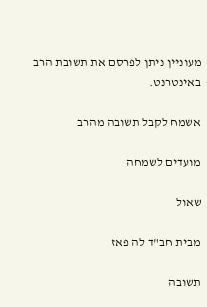מעוניין ניתן לפרסם את תשובת הרב באינטרנט.

אשמח לקבל תשובה מהרב

מועדים לשמחה

שאול

מבית חב"ד לה פאז

תשובה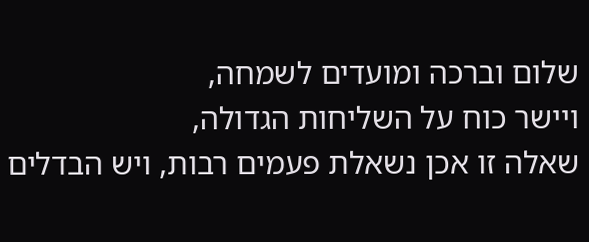שלום וברכה ומועדים לשמחה,
ויישר כוח על השליחות הגדולה,
שאלה זו אכן נשאלת פעמים רבות, ויש הבדלים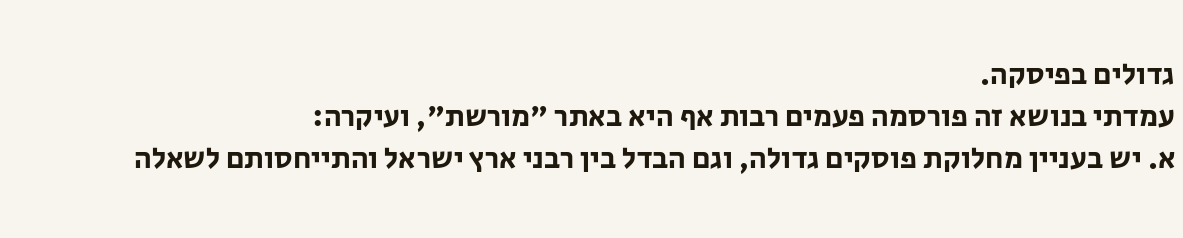גדולים בפיסקה.
עמדתי בנושא זה פורסמה פעמים רבות אף היא באתר "מורשת", ועיקרה:
א. יש בעניין מחלוקת פוסקים גדולה, וגם הבדל בין רבני ארץ ישראל והתייחסותם לשאלה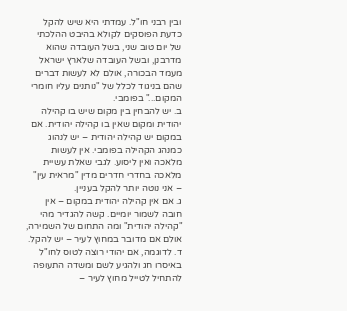ובין רבני חו"ל. עמדתי היא שיש להקל כדעת הפוסקים לקולא בהיבט ההלכתי של יום טוב שני, בשל העובדה שהוא מדרבנן, ובשל העובדה שלארץ ישראל מעמד הבכורה, אולם לא לעשות דברים שהם בניגוד לכלל של "נותנים עליו חומרי המקום..." בפומבי.
ב. יש להבחין בין מקום שיש בו קהילה יהודית ומקום שאין בו קהילה יהודית. אם במקום יש קהילה יהודית – יש לנהוג כמנהג הקהילה בפומבי. אין לעשות מלאכה ואין ליסוע. לגבי שאלת עשיית מלאכה בחדרי חדרים מדין "מראית עין" – אני נוטה יותר להקל בעניין.
ג. אם אין קהילה יהודית במקום – אין חובה לשמור יומיים. קשה להגדיר מהי "קהילה יהודית" ומה התחום של השמירה, אולם אם מדובר במחוץ לעיר – יש להקל.
ד. לדוגמה, אם יהודי רוצה לטוס לחו"ל באיסרו חג ולהגיע לשם ומשדה התעופה להתחיל לטייל מחוץ לעיר –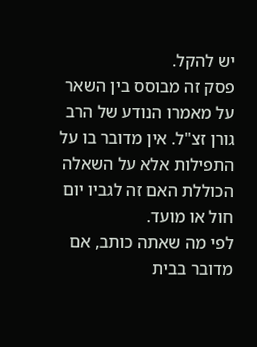יש להקל.
פסק זה מבוסס בין השאר על מאמרו הנודע של הרב גורן זצ"ל. אין מדובר בו על התפילות אלא על השאלה הכוללת האם זה לגביו יום חול או מועד.
לפי מה שאתה כותב, אם מדובר בבית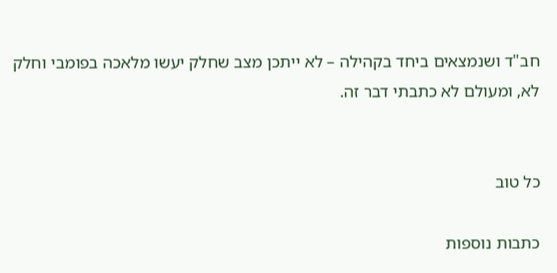חב"ד ושנמצאים ביחד בקהילה – לא ייתכן מצב שחלק יעשו מלאכה בפומבי וחלק לא, ומעולם לא כתבתי דבר זה.


כל טוב

כתבות נוספות